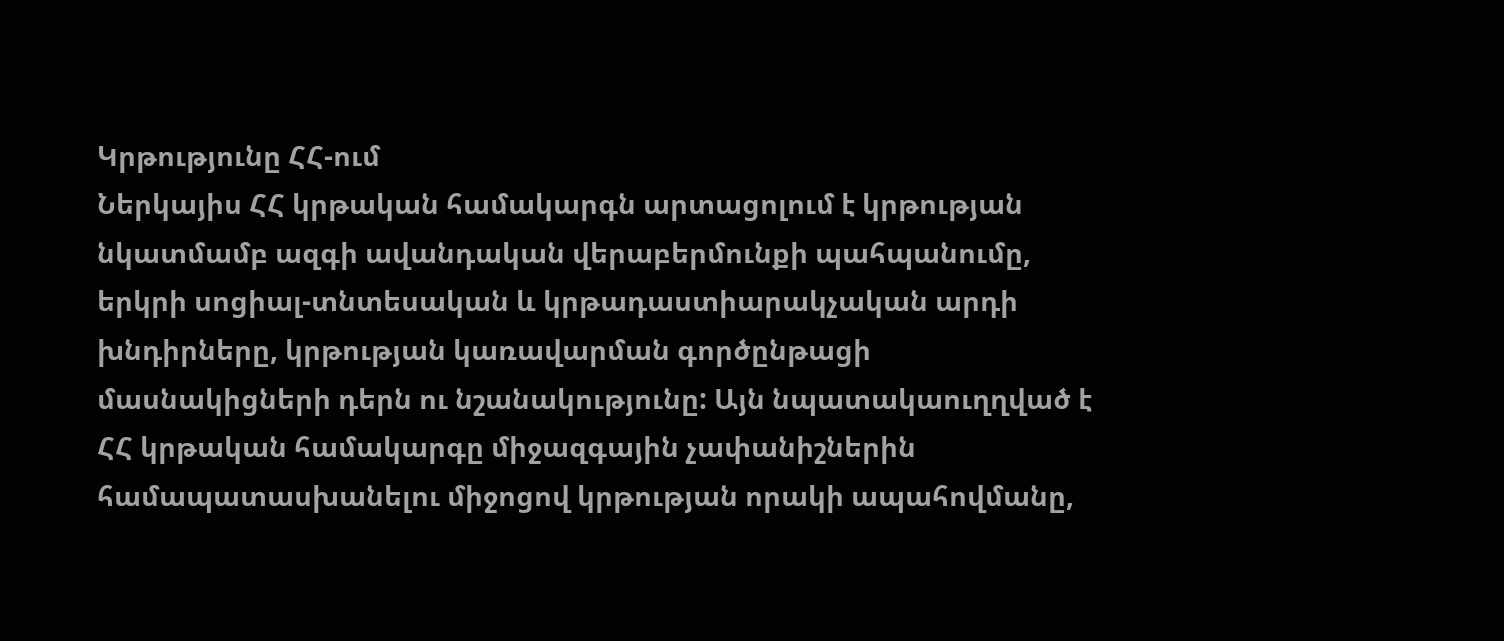Կրթությունը ՀՀ-ում
Ներկայիս ՀՀ կրթական համակարգն արտացոլում է կրթության նկատմամբ ազգի ավանդական վերաբերմունքի պահպանումը, երկրի սոցիալ-տնտեսական և կրթադաստիարակչական արդի խնդիրները, կրթության կառավարման գործընթացի մասնակիցների դերն ու նշանակությունը: Այն նպատակաուղղված է ՀՀ կրթական համակարգը միջազգային չափանիշներին համապատասխանելու միջոցով կրթության որակի ապահովմանը,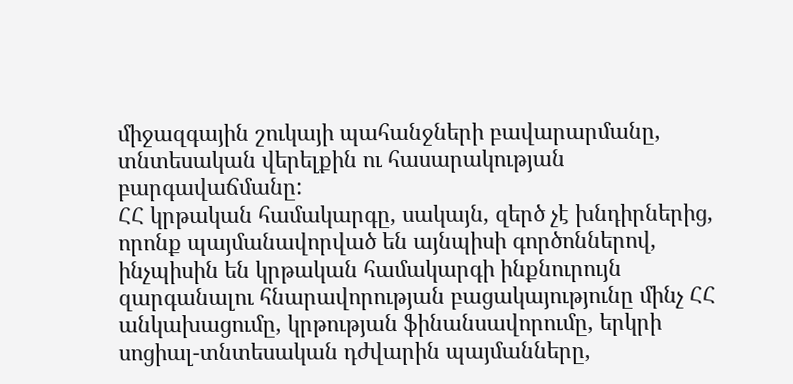միջազգային շուկայի պահանջների բավարարմանը, տնտեսական վերելքին ու հասարակության բարգավաճմանը:
ՀՀ կրթական համակարգը, սակայն, զերծ չէ խնդիրներից, որոնք պայմանավորված են այնպիսի գործոններով, ինչպիսին են կրթական համակարգի ինքնուրույն զարգանալու հնարավորության բացակայությունը մինչ ՀՀ անկախացումը, կրթության ֆինանսավորումը, երկրի սոցիալ-տնտեսական դժվարին պայմանները,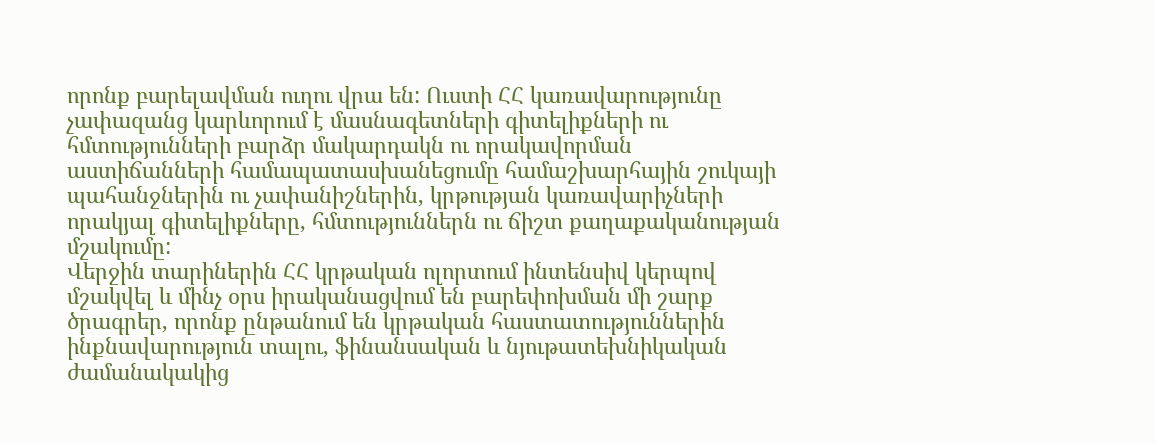որոնք բարելավման ուղու վրա են: Ուստի ՀՀ կառավարությունը չափազանց կարևորում է մասնագետների գիտելիքների ու հմտությունների բարձր մակարդակն ու որակավորման աստիճանների համապատասխանեցումը համաշխարհային շուկայի պահանջներին ու չափանիշներին, կրթության կառավարիչների որակյալ գիտելիքները, հմտություններն ու ճիշտ քաղաքականության մշակումը:
Վերջին տարիներին ՀՀ կրթական ոլորտում ինտենսիվ կերպով մշակվել և մինչ օրս իրականացվում են բարեփոխման մի շարք ծրագրեր, որոնք ընթանում են կրթական հաստատություններին ինքնավարություն տալու, ֆինանսական և նյութատեխնիկական ժամանակակից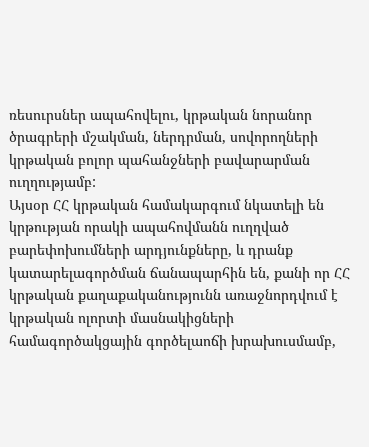ռեսուրսներ ապահովելու, կրթական նորանոր ծրագրերի մշակման, ներդրման, սովորողների կրթական բոլոր պահանջների բավարարման ուղղությամբ:
Այսօր ՀՀ կրթական համակարգում նկատելի են կրթության որակի ապահովմանն ուղղված բարեփոխումների արդյունքները, և դրանք կատարելագործման ճանապարհին են, քանի որ ՀՀ կրթական քաղաքականությունն առաջնորդվում է կրթական ոլորտի մասնակիցների համագործակցային գործելաոճի խրախուսմամբ,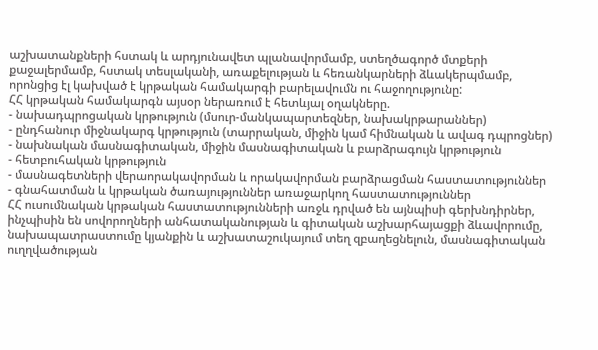աշխատանքների հստակ և արդյունավետ պլանավորմամբ, ստեղծագործ մտքերի քաջալերմամբ, հստակ տեսլականի, առաքելության և հեռանկարների ձևակերպմամբ, որոնցից էլ կախված է կրթական համակարգի բարելավումն ու հաջողությունը:
ՀՀ կրթական համակարգն այսօր ներառում է հետևյալ օղակները.
- նախադպրոցական կրթություն (մսուր-մանկապարտեզներ, նախակրթարաններ)
- ընդհանուր միջնակարգ կրթություն (տարրական, միջին կամ հիմնական և ավագ դպրոցներ)
- նախնական մասնագիտական, միջին մասնագիտական և բարձրագույն կրթություն
- հետբուհական կրթություն
- մասնագետների վերաորակավորման և որակավորման բարձրացման հաստատություններ
- գնահատման և կրթական ծառայություններ առաջարկող հաստատություններ
ՀՀ ուսումնական կրթական հաստատությունների առջև դրված են այնպիսի գերխնդիրներ, ինչպիսին են սովորողների անհատականության և գիտական աշխարհայացքի ձևավորումը, նախապատրաստումը կյանքին և աշխատաշուկայում տեղ զբաղեցնելուն, մասնագիտական ուղղվածության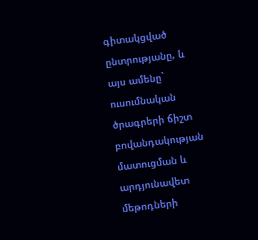գիտակցված ընտրությանը, և այս ամենը` ուսումնական ծրագրերի ճիշտ բովանդակության մատուցման և արդյունավետ մեթոդների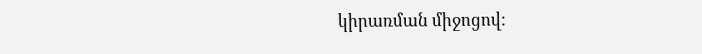կիրառման միջոցով: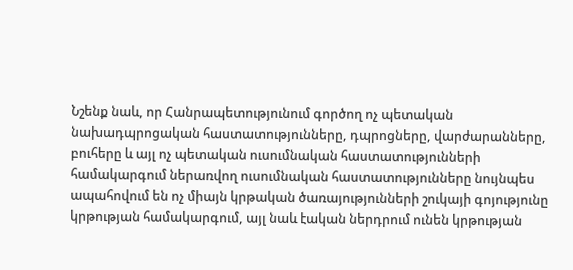Նշենք նաև, որ Հանրապետությունում գործող ոչ պետական նախադպրոցական հաստատությունները, դպրոցները, վարժարանները, բուհերը և այլ ոչ պետական ուսումնական հաստատությունների համակարգում ներառվող ուսումնական հաստատությունները նույնպես ապահովում են ոչ միայն կրթական ծառայությունների շուկայի գոյությունը կրթության համակարգում, այլ նաև էական ներդրում ունեն կրթության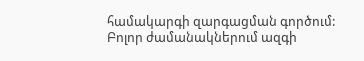համակարգի զարգացման գործում:
Բոլոր ժամանակներում ազգի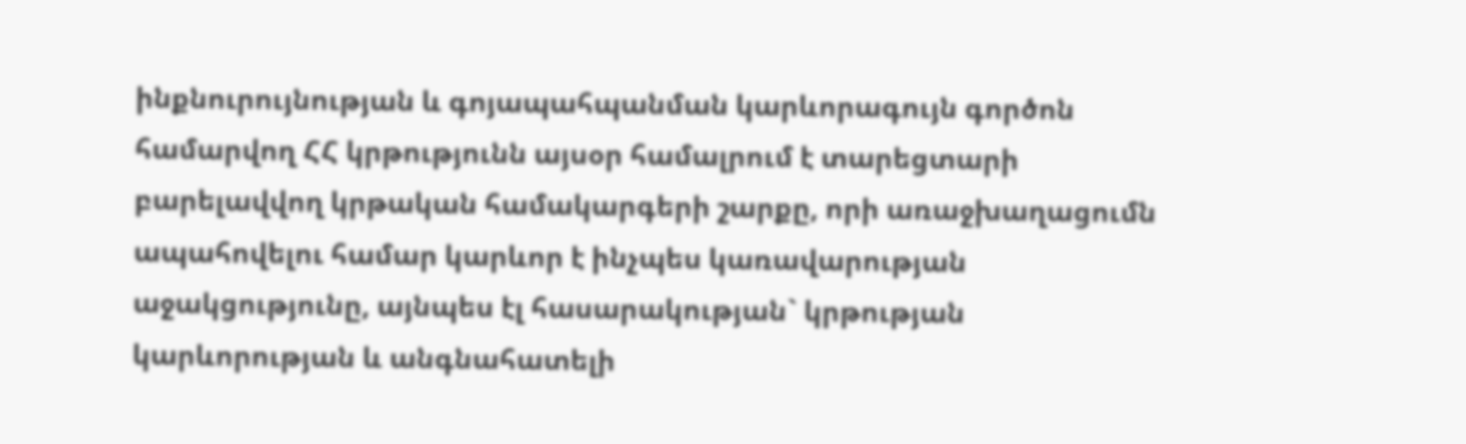ինքնուրույնության և գոյապահպանման կարևորագույն գործոն համարվող ՀՀ կրթությունն այսօր համալրում է տարեցտարի բարելավվող կրթական համակարգերի շարքը, որի առաջխաղացումն ապահովելու համար կարևոր է ինչպես կառավարության աջակցությունը, այնպես էլ հասարակության` կրթության կարևորության և անգնահատելի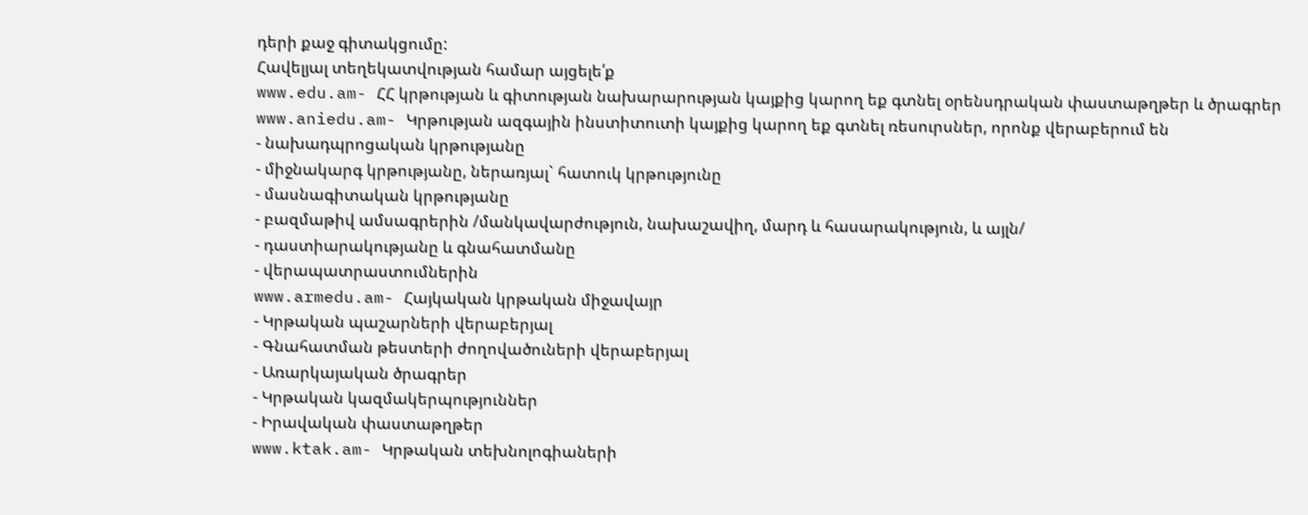դերի քաջ գիտակցումը:
Հավելյալ տեղեկատվության համար այցելե՛ք
www.edu.am- ՀՀ կրթության և գիտության նախարարության կայքից կարող եք գտնել օրենսդրական փաստաթղթեր և ծրագրեր
www.aniedu.am- Կրթության ազգային ինստիտուտի կայքից կարող եք գտնել ռեսուրսներ, որոնք վերաբերում են
- նախադպրոցական կրթությանը
- միջնակարգ կրթությանը, ներառյալ` հատուկ կրթությունը
- մասնագիտական կրթությանը
- բազմաթիվ ամսագրերին /մանկավարժություն, նախաշավիղ, մարդ և հասարակություն, և այլն/
- դաստիարակությանը և գնահատմանը
- վերապատրաստումներին
www.armedu.am- Հայկական կրթական միջավայր
- Կրթական պաշարների վերաբերյալ
- Գնահատման թեստերի ժողովածուների վերաբերյալ
- Առարկայական ծրագրեր
- Կրթական կազմակերպություններ
- Իրավական փաստաթղթեր
www.ktak.am- Կրթական տեխնոլոգիաների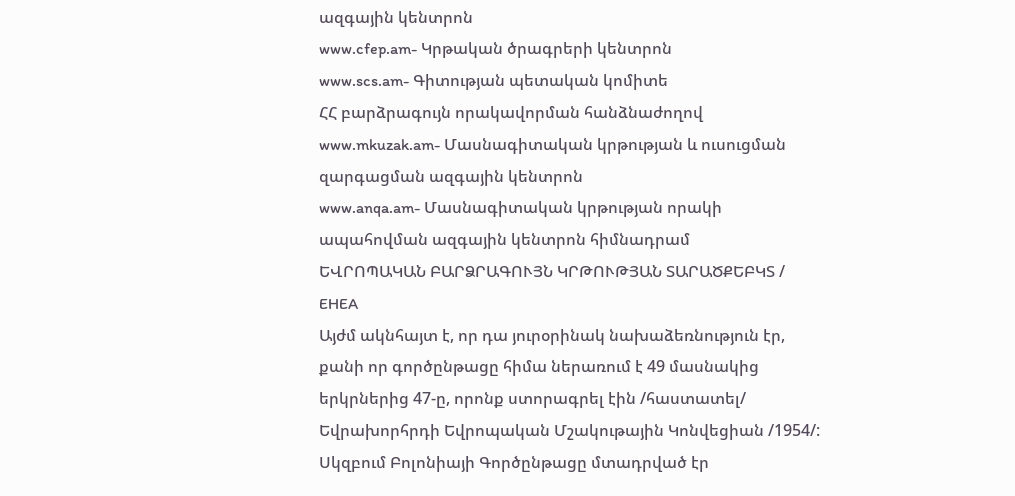ազգային կենտրոն
www.cfep.am- Կրթական ծրագրերի կենտրոն
www.scs.am- Գիտության պետական կոմիտե
ՀՀ բարձրագույն որակավորման հանձնաժողով
www.mkuzak.am- Մասնագիտական կրթության և ուսուցման զարգացման ազգային կենտրոն
www.anqa.am- Մասնագիտական կրթության որակի ապահովման ազգային կենտրոն հիմնադրամ
ԵՎՐՈՊԱԿԱՆ ԲԱՐՁՐԱԳՈՒՅՆ ԿՐԹՈՒԹՅԱՆ ՏԱՐԱԾՔԵԲԿՏ / EHEA
Այժմ ակնհայտ է, որ դա յուրօրինակ նախաձեռնություն էր, քանի որ գործընթացը հիմա ներառում է 49 մասնակից երկրներից 47-ը, որոնք ստորագրել էին /հաստատել/ Եվրախորհրդի Եվրոպական Մշակութային Կոնվեցիան /1954/:
Սկզբում Բոլոնիայի Գործընթացը մտադրված էր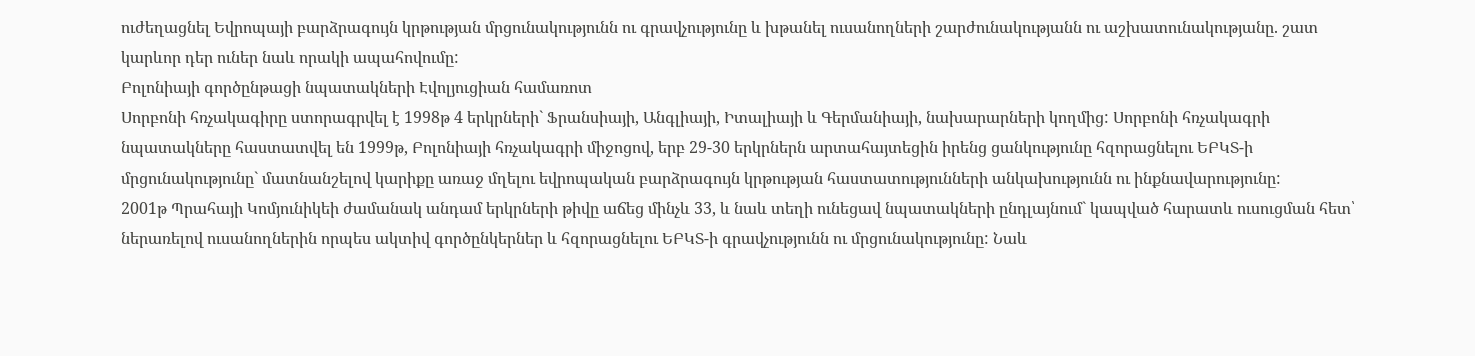ուժեղացնել Եվրոպայի բարձրագույն կրթության մրցունակությունն ու գրավչությունը և խթանել ուսանողների շարժունակությանն ու աշխատունակությանը. շատ կարևոր դեր ուներ նաև որակի ապահովումը:
Բոլոնիայի գործընթացի նպատակների Էվոլյուցիան համառոտ
Սորբոնի հռչակագիրը ստորագրվել է 1998թ 4 երկրների` Ֆրանսիայի, Անգլիայի, Իտալիայի և Գերմանիայի, նախարարների կողմից: Սորբոնի հռչակագրի նպատակները հաստատվել են 1999թ, Բոլոնիայի հռչակագրի միջոցով, երբ 29-30 երկրներն արտահայտեցին իրենց ցանկությունը հզորացնելու ԵԲԿՏ-ի մրցունակությունը` մատնանշելով կարիքը առաջ մղելու եվրոպական բարձրագույն կրթության հաստատությունների անկախությունն ու ինքնավարությունը:
2001թ Պրահայի Կոմյունիկեի ժամանակ անդամ երկրների թիվը աճեց մինչև 33, և նաև տեղի ունեցավ նպատակների ընդլայնում` կապված հարատև ուսուցման հետ՝ ներառելով ուսանողներին որպես ակտիվ գործընկերներ և հզորացնելու ԵԲԿՏ-ի գրավչությունն ու մրցունակությունը: Նաև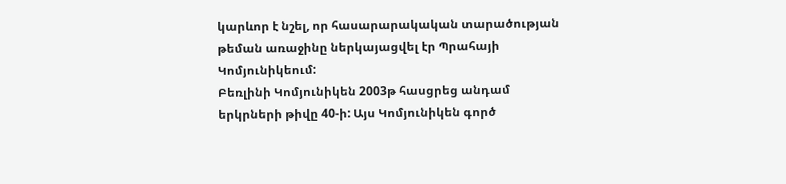կարևոր է նշել, որ հասարարակական տարածության թեման առաջինը ներկայացվել էր Պրահայի Կոմյունիկեում:
Բեռլինի Կոմյունիկեն 2003թ հասցրեց անդամ երկրների թիվը 40-ի: Այս Կոմյունիկեն գործ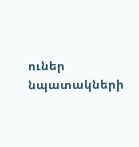ուներ նպատակների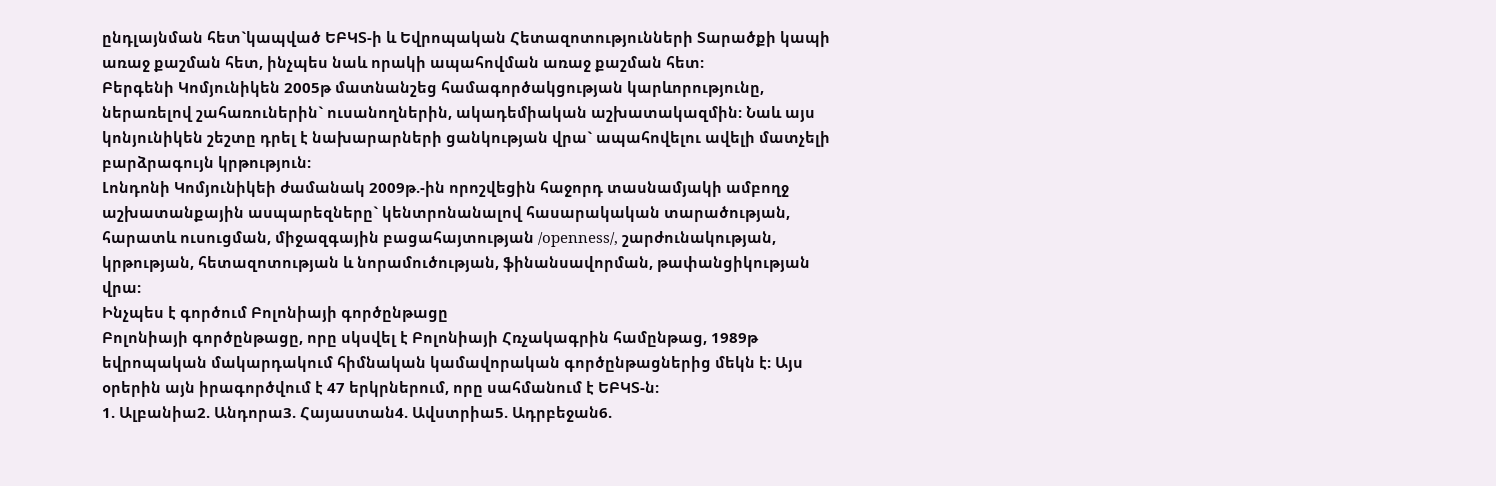ընդլայնման հետ`կապված ԵԲԿՏ-ի և Եվրոպական Հետազոտությունների Տարածքի կապի առաջ քաշման հետ, ինչպես նաև որակի ապահովման առաջ քաշման հետ:
Բերգենի Կոմյունիկեն 2005թ մատնանշեց համագործակցության կարևորությունը, ներառելով շահառուներին` ուսանողներին, ակադեմիական աշխատակազմին: Նաև այս կոնյունիկեն շեշտը դրել է նախարարների ցանկության վրա` ապահովելու ավելի մատչելի բարձրագույն կրթություն:
Լոնդոնի Կոմյունիկեի ժամանակ 2009թ.-ին որոշվեցին հաջորդ տասնամյակի ամբողջ աշխատանքային ասպարեզները` կենտրոնանալով հասարակական տարածության, հարատև ուսուցման, միջազգային բացահայտության /openness/, շարժունակության, կրթության, հետազոտության և նորամուծության, ֆինանսավորման, թափանցիկության վրա:
Ինչպես է գործում Բոլոնիայի գործընթացը
Բոլոնիայի գործընթացը, որը սկսվել է Բոլոնիայի Հռչակագրին համընթաց, 1989թ եվրոպական մակարդակում հիմնական կամավորական գործընթացներից մեկն է: Այս օրերին այն իրագործվում է 47 երկրներում, որը սահմանում է ԵԲԿՏ-ն:
1. Ալբանիա2. Անդորա3. Հայաստան4. Ավստրիա5. Ադրբեջան6.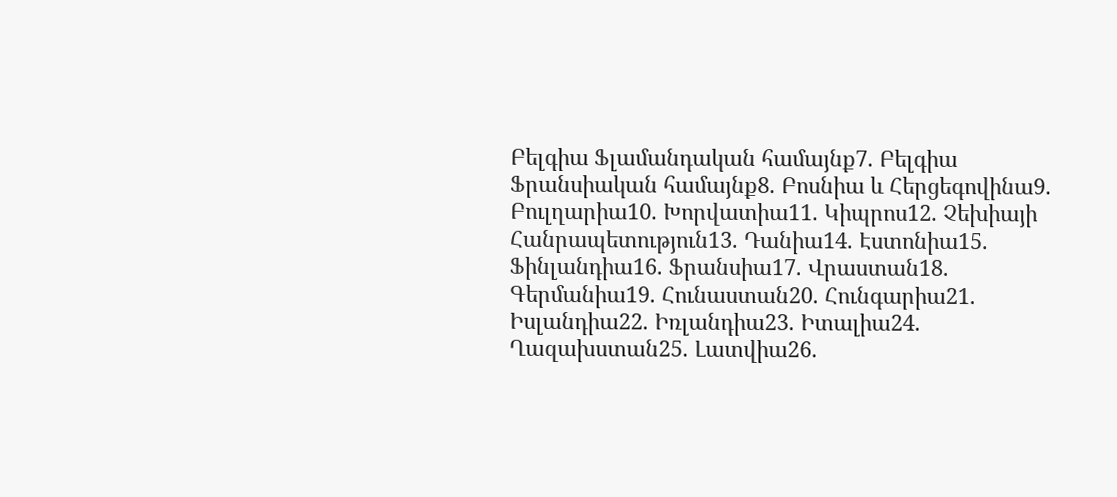Բելգիա Ֆլամանդական համայնք7. Բելգիա Ֆրանսիական համայնք8. Բոսնիա և Հերցեգովինա9. Բուլղարիա10. Խորվատիա11. Կիպրոս12. Չեխիայի Հանրապետություն13. Դանիա14. Էստոնիա15. Ֆինլանդիա16. Ֆրանսիա17. Վրաստան18. Գերմանիա19. Հունաստան20. Հունգարիա21. Իսլանդիա22. Իռլանդիա23. Իտալիա24. Ղազախստան25. Լատվիա26.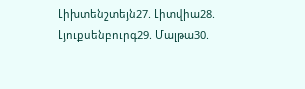Լիխտենշտեյն27. Լիտվիա28. Լյուքսենբուրգ29. Մալթա30.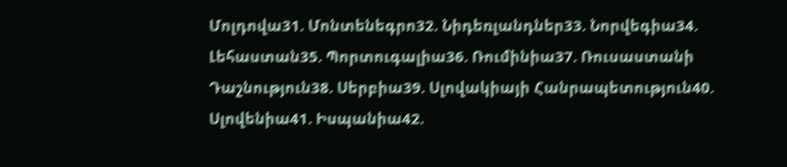Մոլդովա31. Մոնտենեգրո32. Նիդեռլանդներ33. Նորվեգիա34. Լեհաստան35. Պորտուգալիա36. Ռումինիա37. Ռուսաստանի Դաշնություն38. Սերբիա39. Սլովակիայի Հանրապետություն40. Սլովենիա41. Իսպանիա42.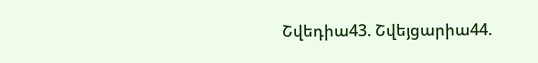Շվեդիա43. Շվեյցարիա44.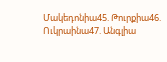Մակեդոնիա45. Թուրքիա46. Ուկրաինա47. Անգլիա